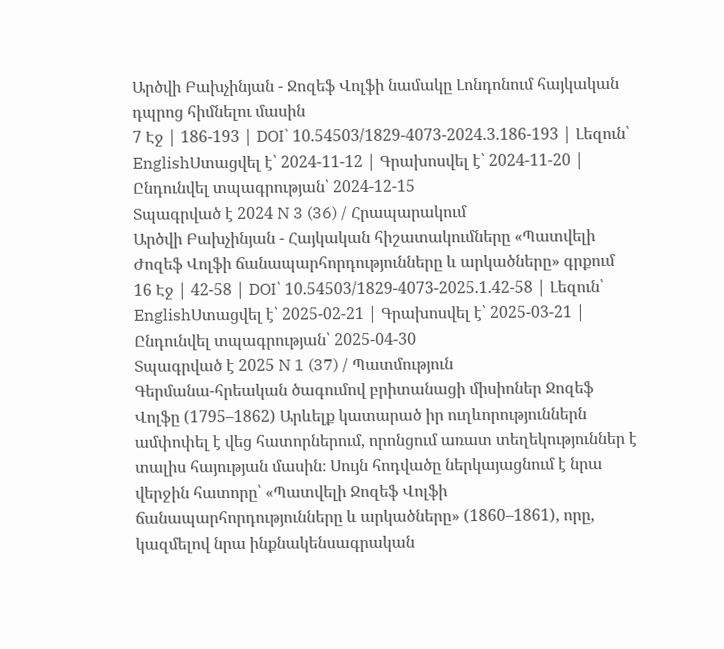Արծվի Բախչինյան - Ջոզեֆ Վոլֆի նամակը Լոնդոնում հայկական դպրոց հիմնելու մասին
7 Էջ | 186-193 | DOI՝ 10.54503/1829-4073-2024.3.186-193 | Լեզուն՝
EnglishՍտացվել է՝ 2024-11-12 | Գրախոսվել է՝ 2024-11-20 | Ընդունվել տպագրության՝ 2024-12-15
Տպագրված է 2024 N 3 (36) / Հրապարակում
Արծվի Բախչինյան - Հայկական հիշատակումները «Պատվելի Ժոզեֆ Վոլֆի ճանապարհորդությունները և արկածները» գրքում
16 Էջ | 42-58 | DOI՝ 10.54503/1829-4073-2025.1.42-58 | Լեզուն՝
EnglishՍտացվել է՝ 2025-02-21 | Գրախոսվել է՝ 2025-03-21 | Ընդունվել տպագրության՝ 2025-04-30
Տպագրված է 2025 N 1 (37) / Պատմություն
Գերմանա-հրեական ծագումով բրիտանացի միսիոներ Ջոզեֆ Վոլֆը (1795–1862) Արևելք կատարած իր ուղևորություններն ամփոփել է վեց հատորներում, որոնցում առատ տեղեկություններ է տալիս հայության մասին։ Սույն հոդվածը ներկայացնում է նրա վերջին հատորը՝ «Պատվելի Ջոզեֆ Վոլֆի ճանապարհորդությունները և արկածները» (1860–1861), որը, կազմելով նրա ինքնակենսագրական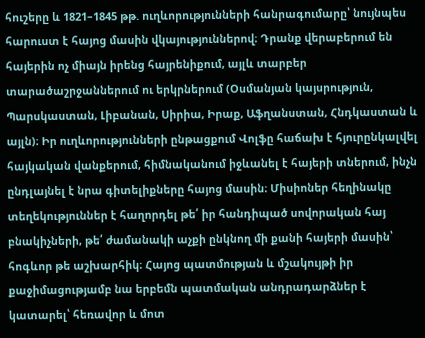հուշերը և 1821–1845 թթ. ուղևորությունների հանրագումարը՝ նույնպես հարուստ է հայոց մասին վկայություններով։ Դրանք վերաբերում են հայերին ոչ միայն իրենց հայրենիքում, այլև տարբեր տարածաշրջաններում ու երկրներում (Օսմանյան կայսրություն, Պարսկաստան, Լիբանան, Սիրիա, Իրաք, Աֆղանստան, Հնդկաստան և այլն)։ Իր ուղևորությունների ընթացքում Վոլֆը հաճախ է հյուրընկալվել հայկական վանքերում, հիմնականում իջևանել է հայերի տներում, ինչն ընդլայնել է նրա գիտելիքները հայոց մասին։ Միսիոներ հեղինակը տեղեկություններ է հաղորդել թե՛ իր հանդիպած սովորական հայ բնակիչների, թե՛ ժամանակի աչքի ընկնող մի քանի հայերի մասին՝ հոգևոր թե աշխարհիկ։ Հայոց պատմության և մշակույթի իր քաջիմացությամբ նա երբեմն պատմական անդրադարձներ է կատարել՝ հեռավոր և մոտ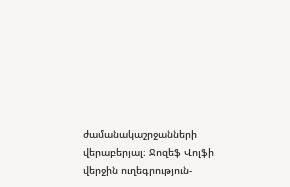ժամանակաշրջանների վերաբերյալ։ Ջոզեֆ Վոլֆի վերջին ուղեգրություն-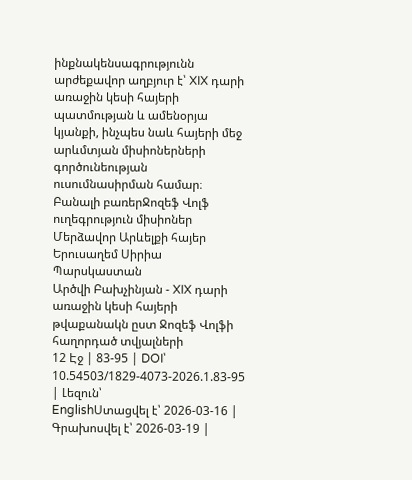ինքնակենսագրությունն արժեքավոր աղբյուր է՝ XIX դարի առաջին կեսի հայերի պատմության և ամենօրյա կյանքի, ինչպես նաև հայերի մեջ արևմտյան միսիոներների գործունեության ուսումնասիրման համար։
Բանալի բառերՋոզեֆ Վոլֆ ուղեգրություն միսիոներ Մերձավոր Արևելքի հայեր Երուսաղեմ Սիրիա Պարսկաստան
Արծվի Բախչինյան - XIX դարի առաջին կեսի հայերի թվաքանակն ըստ Ջոզեֆ Վոլֆի հաղորդած տվյալների
12 Էջ | 83-95 | DOI՝ 10.54503/1829-4073-2026.1.83-95 | Լեզուն՝
EnglishՍտացվել է՝ 2026-03-16 | Գրախոսվել է՝ 2026-03-19 |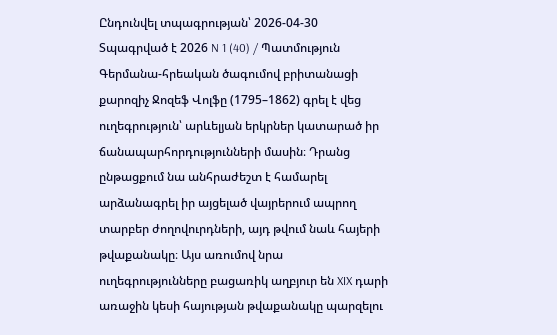Ընդունվել տպագրության՝ 2026-04-30
Տպագրված է 2026 N 1 (40) / Պատմություն
Գերմանա-հրեական ծագումով բրիտանացի քարոզիչ Ջոզեֆ Վոլֆը (1795–1862) գրել է վեց ուղեգրություն՝ արևելյան երկրներ կատարած իր ճանապարհորդությունների մասին։ Դրանց ընթացքում նա անհրաժեշտ է համարել արձանագրել իր այցելած վայրերում ապրող տարբեր ժողովուրդների, այդ թվում նաև հայերի թվաքանակը։ Այս առումով նրա ուղեգրությունները բացառիկ աղբյուր են XIX դարի առաջին կեսի հայության թվաքանակը պարզելու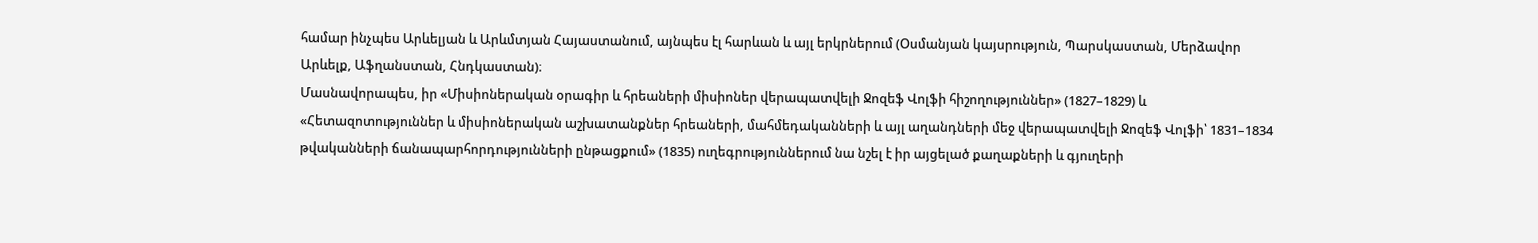համար ինչպես Արևելյան և Արևմտյան Հայաստանում, այնպես էլ հարևան և այլ երկրներում (Օսմանյան կայսրություն, Պարսկաստան, Մերձավոր Արևելք, Աֆղանստան, Հնդկաստան)։
Մասնավորապես, իր «Միսիոներական օրագիր և հրեաների միսիոներ վերապատվելի Ջոզեֆ Վոլֆի հիշողություններ» (1827–1829) և «Հետազոտություններ և միսիոներական աշխատանքներ հրեաների, մահմեդականների և այլ աղանդների մեջ վերապատվելի Ջոզեֆ Վոլֆի՝ 1831–1834 թվականների ճանապարհորդությունների ընթացքում» (1835) ուղեգրություններում նա նշել է իր այցելած քաղաքների և գյուղերի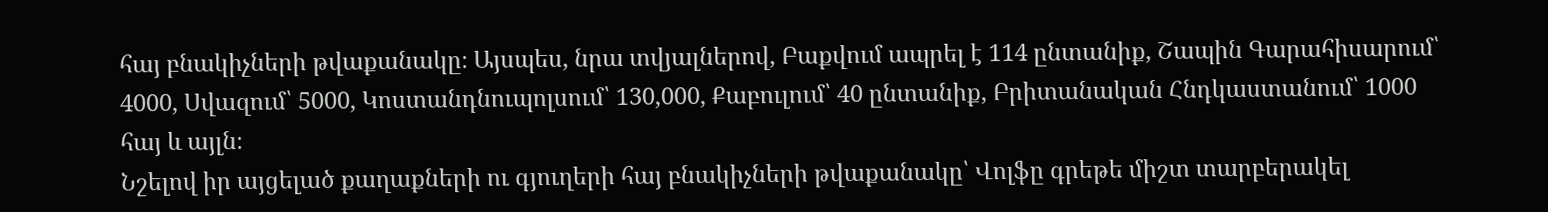հայ բնակիչների թվաքանակը։ Այսպես, նրա տվյալներով, Բաքվում ապրել է 114 ընտանիք, Շապին Գարահիսարում՝ 4000, Սվազում՝ 5000, Կոստանդնուպոլսում՝ 130,000, Քաբուլում՝ 40 ընտանիք, Բրիտանական Հնդկաստանում՝ 1000 հայ և այլն։
Նշելով իր այցելած քաղաքների ու գյուղերի հայ բնակիչների թվաքանակը՝ Վոլֆը գրեթե միշտ տարբերակել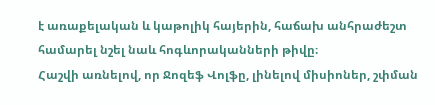է առաքելական և կաթոլիկ հայերին, հաճախ անհրաժեշտ համարել նշել նաև հոգևորականների թիվը։
Հաշվի առնելով, որ Ջոզեֆ Վոլֆը, լինելով միսիոներ, շփման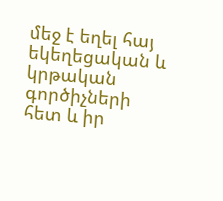մեջ է եղել հայ եկեղեցական և կրթական գործիչների հետ և իր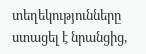տեղեկությունները ստացել է նրանցից,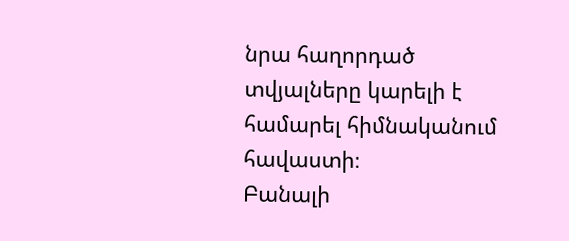նրա հաղորդած տվյալները կարելի է համարել հիմնականում հավաստի։
Բանալի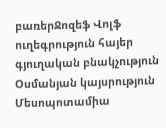բառերՋոզեֆ Վոլֆ ուղեգրություն հայեր գյուղական բնակչություն Օսմանյան կայսրություն Մեսոպոտամիա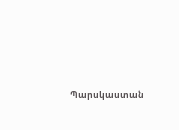Պարսկաստան